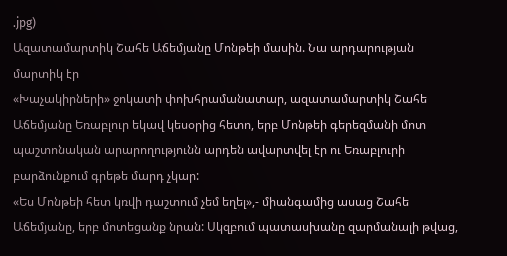.jpg)
Ազատամարտիկ Շահե Աճեմյանը Մոնթեի մասին. Նա արդարության մարտիկ էր
«Խաչակիրների» ջոկատի փոխհրամանատար, ազատամարտիկ Շահե Աճեմյանը Եռաբլուր եկավ կեսօրից հետո, երբ Մոնթեի գերեզմանի մոտ պաշտոնական արարողությունն արդեն ավարտվել էր ու Եռաբլուրի բարձունքում գրեթե մարդ չկար:
«Ես Մոնթեի հետ կռվի դաշտում չեմ եղել»,- միանգամից ասաց Շահե Աճեմյանը, երբ մոտեցանք նրան: Սկզբում պատասխանը զարմանալի թվաց,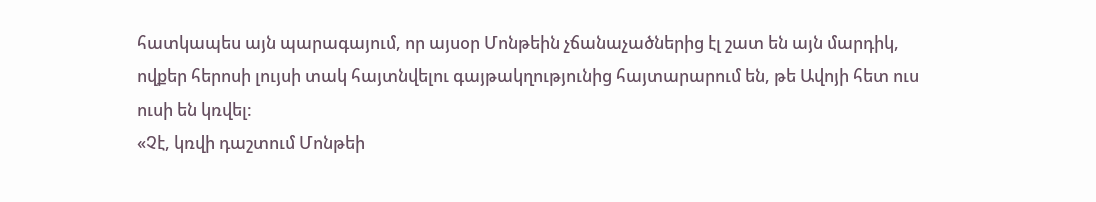հատկապես այն պարագայում, որ այսօր Մոնթեին չճանաչածներից էլ շատ են այն մարդիկ, ովքեր հերոսի լույսի տակ հայտնվելու գայթակղությունից հայտարարում են, թե Ավոյի հետ ուս ուսի են կռվել:
«Չէ, կռվի դաշտում Մոնթեի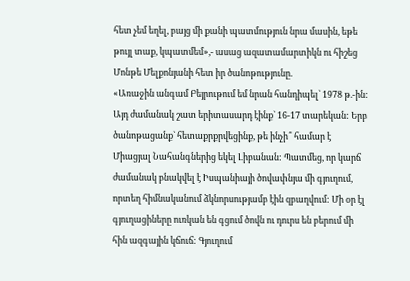հետ չեմ եղել, բայց մի քանի պատմություն նրա մասին, եթե թույլ տաք, կպատմեմ»,- ասաց ազատամարտիկն ու հիշեց Մոնթե Մելքոնյանի հետ իր ծանոթությունը.
«Առաջին անգամ Բեյրութում եմ նրան հանդիպել` 1978 թ.-ին: Այդ ժամանակ շատ երիտասարդ էինք` 16-17 տարեկան: Երբ ծանոթացանք` հետաքրքրվեցինք, թե ինչի՞ համար է Միացյալ Նահանգներից եկել Լիբանան: Պատմեց, որ կարճ ժամանակ բնակվել է Իսպանիայի ծովափնյա մի գյուղում, որտեղ հիմնականում ձկնորսությամբ էին զբաղվում: Մի օր էլ գյուղացիները ուռկան են գցում ծովն ու դուրս են բերում մի հին ազգային կճուճ: Գյուղում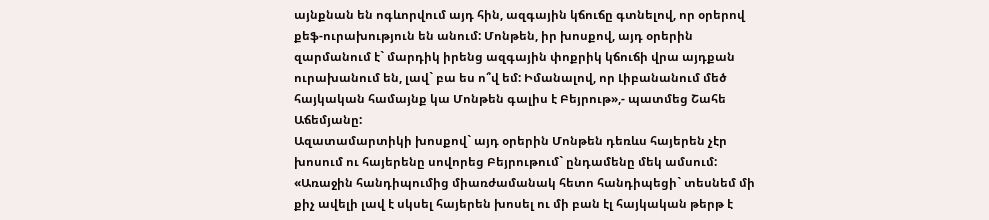այնքնան են ոգևորվում այդ հին, ազգային կճուճը գտնելով, որ օրերով քեֆ-ուրախություն են անում: Մոնթեն, իր խոսքով, այդ օրերին զարմանում է` մարդիկ իրենց ազգային փոքրիկ կճուճի վրա այդքան ուրախանում են, լավ` բա ես ո՞վ եմ: Իմանալով, որ Լիբանանում մեծ հայկական համայնք կա Մոնթեն գալիս է Բեյրութ»,- պատմեց Շահե Աճեմյանը:
Ազատամարտիկի խոսքով` այդ օրերին Մոնթեն դեռևս հայերեն չէր խոսում ու հայերենը սովորեց Բեյրութում` ընդամենը մեկ ամսում:
«Առաջին հանդիպումից միառժամանակ հետո հանդիպեցի` տեսնեմ մի քիչ ավելի լավ է սկսել հայերեն խոսել ու մի բան էլ հայկական թերթ է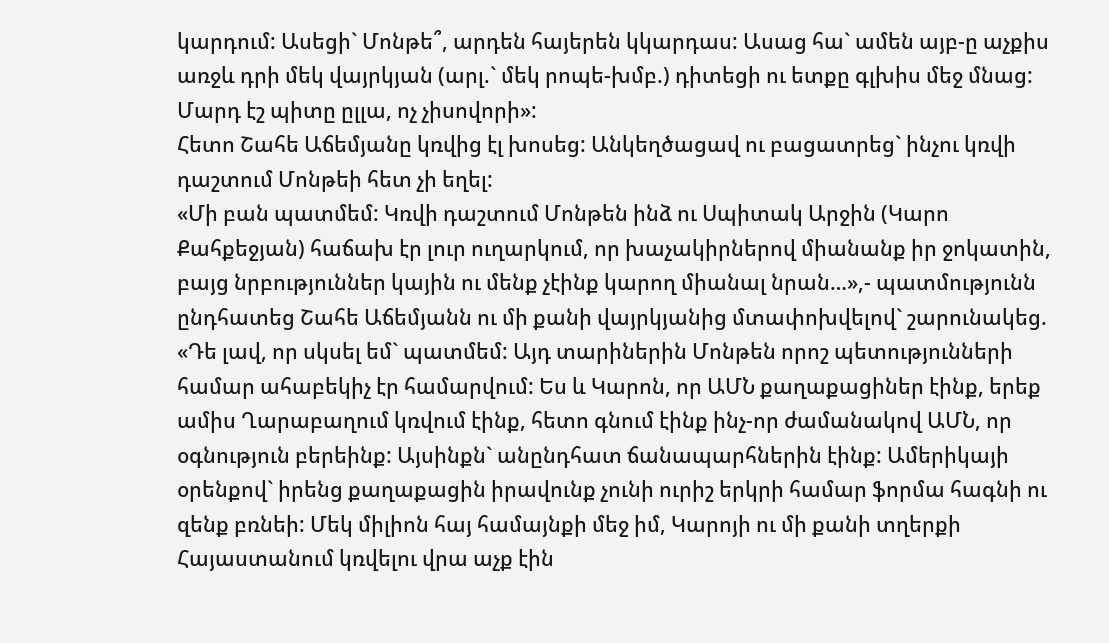կարդում: Ասեցի` Մոնթե՞, արդեն հայերեն կկարդաս: Ասաց հա` ամեն այբ-ը աչքիս առջև դրի մեկ վայրկյան (արլ.` մեկ րոպե-խմբ.) դիտեցի ու ետքը գլխիս մեջ մնաց: Մարդ էշ պիտը ըլլա, ոչ չիսովորի»:
Հետո Շահե Աճեմյանը կռվից էլ խոսեց: Անկեղծացավ ու բացատրեց` ինչու կռվի դաշտում Մոնթեի հետ չի եղել:
«Մի բան պատմեմ: Կռվի դաշտում Մոնթեն ինձ ու Սպիտակ Արջին (Կարո Քահքեջյան) հաճախ էր լուր ուղարկում, որ խաչակիրներով միանանք իր ջոկատին, բայց նրբություններ կային ու մենք չէինք կարող միանալ նրան…»,- պատմությունն ընդհատեց Շահե Աճեմյանն ու մի քանի վայրկյանից մտափոխվելով` շարունակեց.
«Դե լավ, որ սկսել եմ` պատմեմ: Այդ տարիներին Մոնթեն որոշ պետությունների համար ահաբեկիչ էր համարվում: Ես և Կարոն, որ ԱՄՆ քաղաքացիներ էինք, երեք ամիս Ղարաբաղում կռվում էինք, հետո գնում էինք ինչ-որ ժամանակով ԱՄՆ, որ օգնություն բերեինք: Այսինքն` անընդհատ ճանապարհներին էինք: Ամերիկայի օրենքով` իրենց քաղաքացին իրավունք չունի ուրիշ երկրի համար ֆորմա հագնի ու զենք բռնեի: Մեկ միլիոն հայ համայնքի մեջ իմ, Կարոյի ու մի քանի տղերքի Հայաստանում կռվելու վրա աչք էին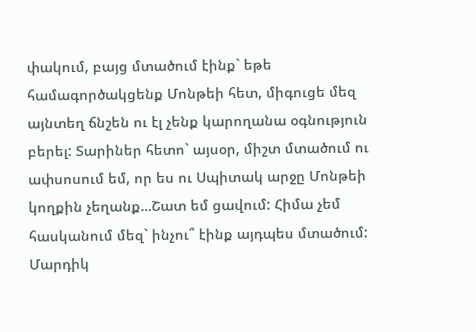փակում, բայց մտածում էինք` եթե համագործակցենք Մոնթեի հետ, միգուցե մեզ այնտեղ ճնշեն ու էլ չենք կարողանա օգնություն բերել: Տարիներ հետո` այսօր, միշտ մտածում ու ափսոսում եմ, որ ես ու Սպիտակ արջը Մոնթեի կողքին չեղանք…Շատ եմ ցավում: Հիմա չեմ հասկանում մեզ` ինչու՞ էինք այդպես մտածում: Մարդիկ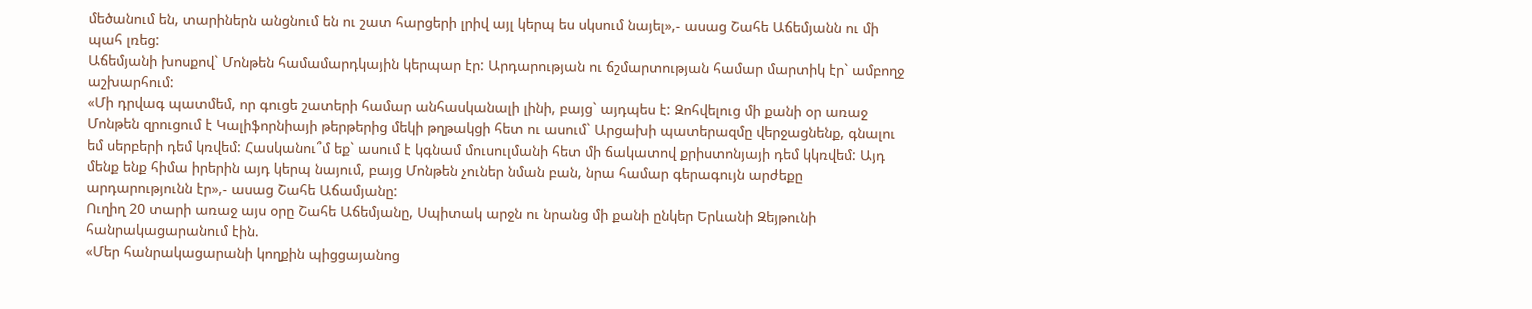մեծանում են, տարիներն անցնում են ու շատ հարցերի լրիվ այլ կերպ ես սկսում նայել»,- ասաց Շահե Աճեմյանն ու մի պահ լռեց:
Աճեմյանի խոսքով` Մոնթեն համամարդկային կերպար էր: Արդարության ու ճշմարտության համար մարտիկ էր` ամբողջ աշխարհում:
«Մի դրվագ պատմեմ, որ գուցե շատերի համար անհասկանալի լինի, բայց` այդպես է: Զոհվելուց մի քանի օր առաջ Մոնթեն զրուցում է Կալիֆորնիայի թերթերից մեկի թղթակցի հետ ու ասում` Արցախի պատերազմը վերջացնենք, գնալու եմ սերբերի դեմ կռվեմ: Հասկանու՞մ եք` ասում է կգնամ մուսուլմանի հետ մի ճակատով քրիստոնյայի դեմ կկռվեմ: Այդ մենք ենք հիմա իրերին այդ կերպ նայում, բայց Մոնթեն չուներ նման բան, նրա համար գերագույն արժեքը արդարությունն էր»,- ասաց Շահե Աճամյանը:
Ուղիղ 20 տարի առաջ այս օրը Շահե Աճեմյանը, Սպիտակ արջն ու նրանց մի քանի ընկեր Երևանի Զեյթունի հանրակացարանում էին.
«Մեր հանրակացարանի կողքին պիցցայանոց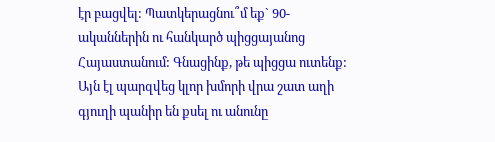էր բացվել: Պատկերացնու՞մ եք` 90-ականներին ու հանկարծ պիցցայանոց Հայաստանում: Գնացինք, թե պիցցա ուտենք: Այն էլ պարզվեց կլոր խմորի վրա շատ աղի գյուղի պանիր են քսել ու անունը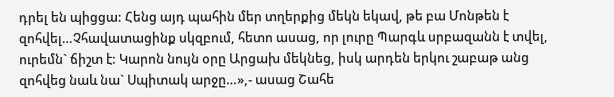դրել են պիցցա: Հենց այդ պահին մեր տղերքից մեկն եկավ, թե բա Մոնթեն է զոհվել…Չհավատացինք սկզբում, հետո ասաց, որ լուրը Պարգև սրբազանն է տվել, ուրեմն` ճիշտ է: Կարոն նույն օրը Արցախ մեկնեց, իսկ արդեն երկու շաբաթ անց զոհվեց նաև նա` Սպիտակ արջը…»,- ասաց Շահե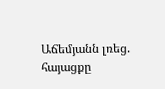Աճեմյանն լռեց. հայացքը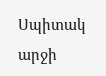Սպիտակ արջի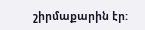շիրմաքարին էր: